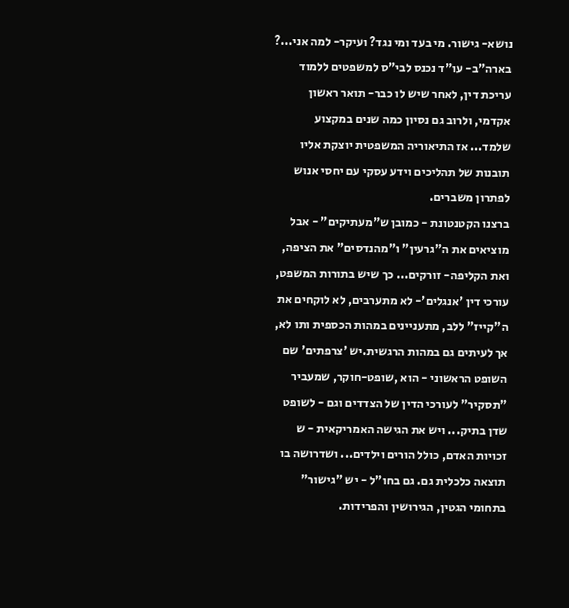נושא- גישור. מי בעד ומי נגד? ועיקר- למה אני...?
בארה"ב- עו"ד נכנס לבי"ס למשפטים ללמוד עריכת דין, לאחר שיש לו כבר- תואר ראשון אקדמי, ולרוב גם נסיון כמה שנים במקצוע שלמד... אז התיאוריה המשפטית יוצקת אליו תובנות של תהליכים וידע עסקי עם יחסי אנוש לפתרון משברים.
ברצנו הקטנטונת - כמובן ש"מעתיקים" - אבל מוציאים את ה"גרעין" ו"מהנדסים" את הציפה, ואת הקליפה- זורקים... כך שיש בתורות המשפט, עורכי דין 'אנגלים'- לא מתערבים, לא לוקחים את ה"קייז" ללב, מתעניינים במהות הכספית ותו לא, אך לעיתים גם במהות הרגשית.יש 'צרפתים' שם השופט הראשוני - הוא ,שופט-חוקר, שמעביר "תסקיר" לעורכי הדין של הצדדים וגם - לשופט שדן בתיק... ויש את הגישה האמריקאית - ש זכויות האדם, כולל הורים וילדים... ושדרושה בו תוצאה כלכלית גם. גם בחו"ל - יש "גישור" בתחומי הגטין, הגירושין והפרידות.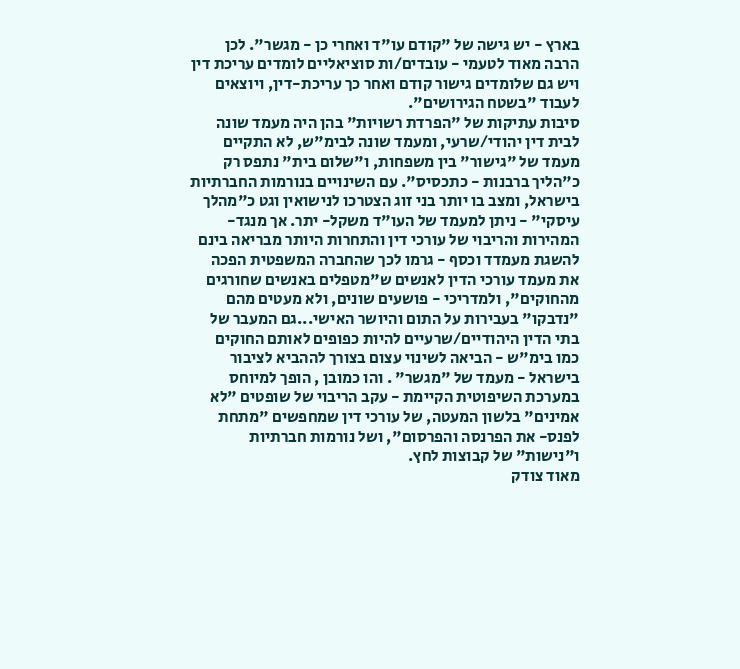בארץ - יש גישה של "קודם עו"ד ואחרי כן - מגשר". לכן הרבה מאוד לטעמי - עובדים/ות סוציאליים לומדים עריכת דין ויש גם שלומדים גישור קודם ואחר כך עריכת-דין, ויוצאים לעבוד "בשטח הגירושים".
סיבות עתיקות של "הפרדת רשויות" בהן היה מעמד שונה לבית דין יהודי/שרעי, ומעמד שונה לבימ"ש, לא התקיים מעמד של "גישור" בין משפחות, ו"שלום בית" נתפס רק כ"הליך ברבנות - כתכסיס". עם השינויים בנורמות החברתיות בישראל, ומצב בו יותר בני זוג הצטרכו לנישואין וגט כ"מהלך עיסקי" - ניתן למעמד של העו"ד משקל- יתר. אך מנגד- המהירות והריבוי של עורכי דין והתחרות היותר מבריאה בינם להשגת מעמדד וכסף - גרמו לכך שהחברה המשפטית הפכה את מעמד עורכי הדין לאנשים ש"מטפלים באנשים שחורגים מהחוקים", ולמדריכי - פושעים שונים, ולא מעטים מהם "נדבקו" בעבירות על התום והיושר האישי...גם המעבר של בתי הדין היהודיים/שרעיים להיות כפופים לאותם החוקים כמו בימ"ש - הביאה לשינוי עצום בצורך לההביא לציבור בישראל - מעמד של "מגשר" . והו כמובן , הופך למיוחס במערכת השיפוטית הקיימת - עקב הריבוי של שופטים "לא אמינים" בלשון המעטה, של עורכי דין שמחפשים "מתחת לפנס- את הפרנסה והפרסום", ושל נורמות חברתיות ו"נישות" של קבוצות לחץ.
מאוד צודק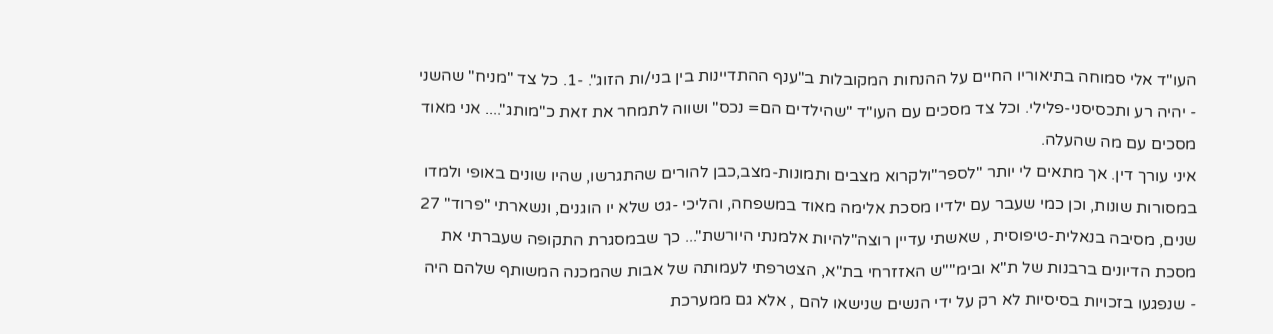העו"ד אלי סמוחה בתיאוריו החיים על ההנחות המקובלות ב"ענף ההתדיינות בין בני/ות הזוג". -1. כל צד "מניח" שהשני - יהיה רע ותכסיסני-פלילי. וכל צד מסכים עם העו"ד "שהילדים הם= נכס" ושווה לתמחר את זאת כ"מותג".... אני מאוד מסכים עם מה שהעלה.
איני עורך דין. אך מתאים לי יותר "לספר"ולקרוא מצבים ותמונות-מצב,כבן להורים שהתגרשו, שהיו שונים באופי ולמדו במסורות שונות, וכן כמי שעבר עם ילדיו מסכת אלימה מאוד במשפחה, והליכי -גט שלא יו הוגנים, ונשארתי "פרוד" 27 שנים, מסיבה בנאלית-טיפוסית , שאשתי עדיין רוצה"להיות אלמנתי היורשת"... כך שבמסגרת התקופה שעברתי את מסכת הדיונים ברבנות של ת"א ובימ""ש האזזרחי בת"א, הצטרפתי לעמותה של אבות שהמכנה המשותף שלהם היה - שנפגעו בזכויות בסיסיות לא רק על ידי הנשים שנישאו להם , אלא גם ממערכת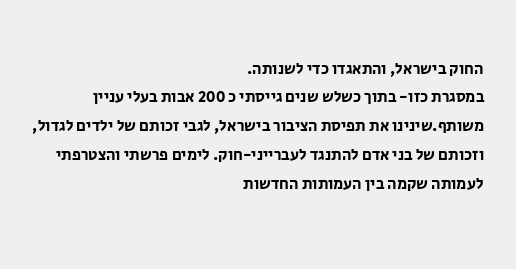החוק בישראל, והתאגדו כדי לשנותה.
במסגרת כזו- בתוך כשלש שנים גייסתי כ 200 אבות בעלי עניין משותף.שינינו את תפיסת הציבור בישראל, לגבי זכותם של ילדים לגדול, וזכותם של בני אדם להתנגד לעברייני-חוק. לימים פרשתי והצטרפתי לעמותה שקמה בין העמותות החדשות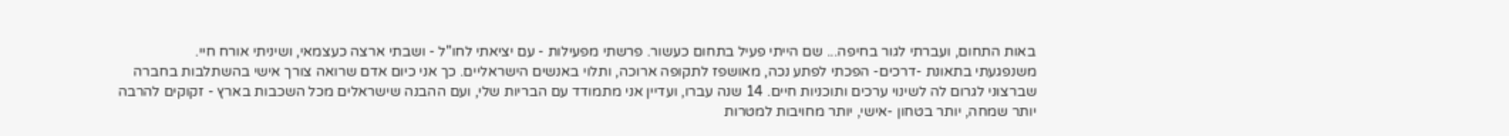באות התחום, ועברתי לגור בחיפה... שם הייתי פעיל בתחום כעשור. פרשתי מפעילות - עם יציאתי לחו"ל - ושבתי ארצה כעצמאי, ושיניתי אורח חיי.
משנפגעתי בתאונת -דרכים- הפכתי לפתע נכה, מאושפז לתקופה ארוכה, ותלוי באנשים הישראליים. כך אני כיום אדם שרואה צורך אישי בהשתלבות בחברה שברצוני לגרום לה לשינוי ערכים ותוכניות חיים. 14 שנה עברו, ועדיין אני מתמודד עם הבריות שלי, ועם ההבנה שישראלים מכל השכבות בארץ - זקוקים להרבה יותר שמחה, יותר בטחון -אישי, יותר מחויבות למטרות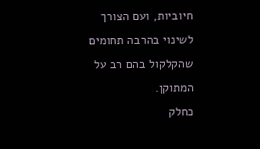חיוביות, ועם הצורך לשינוי בהרבה תחומים שהקלקול בהם רב על המתוקן.
כחלק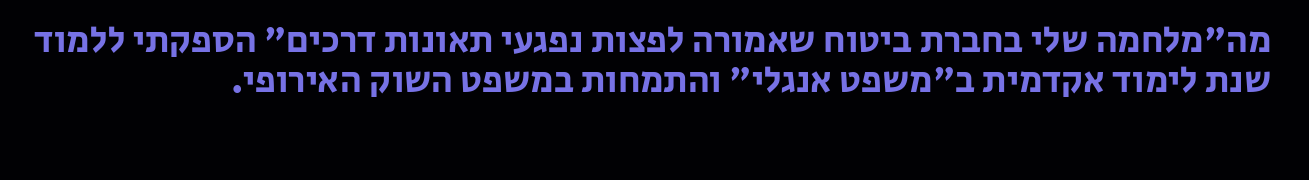מה"מלחמה שלי בחברת ביטוח שאמורה לפצות נפגעי תאונות דרכים" הספקתי ללמוד שנת לימוד אקדמית ב"משפט אנגלי" והתמחות במשפט השוק האירופי.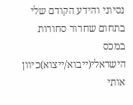נסיוני והידע הקודם שלי בתחום שחרור סחורות במכס הישראלי(ייבוא/ייצוא)כיוון אותי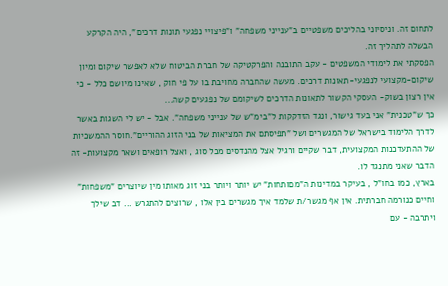לתחום זה. וניסיוני בהליכים משפטיים ב"ענייני משפחה" ו"פיצויי נפגעי תונות דרכים", היה הקרקע הבשלה לתהליך זה.
הפסקתי את לימודי המשפטים - עקב התובנה והפרקטיקה של חברת הביטוח שלא לאפשר שיקום ומיון שיקום-מקצועי לנפגעי-תאונות דרכים. מעשה שהחברה מחויבת בו על פי חוק , שאינו מיושם כלל - כי אין רצון בשוק- העסקי הקשור לתאונות הדרכים לשיקומם של נפגעים קשה...
כך ש"טכנית" אני בעד גישור, ונגד הזדקקות ל"בימ"ש של ענייני משפחה". אבל - יש לי השגות באשר לדרך הלימוד בישראל של המגשרים ושל "תפיסתם את המציאות של בני הזוג ההוריים".חוסר ההמשכיות של ההתעדכנות המקצועית, דבר שקיים ורגיל אצל מהנדסים מכל סוג , ואצל רופאים ושאר מקצועות- זה הדבר שאני מתנגד לו.
בארץ, כמו בחו"ל , בעיקר במדינות ה"מםותחות" יש יותר ויותר בני זוג מאותו מין שיוצרים "משפחות" וחיים כנורמה חברתית. אין אף מגשר/ת שלמד איך מגשרים בין אלו , שרוצים להתגרש ... דב שילך ויתרבה - עם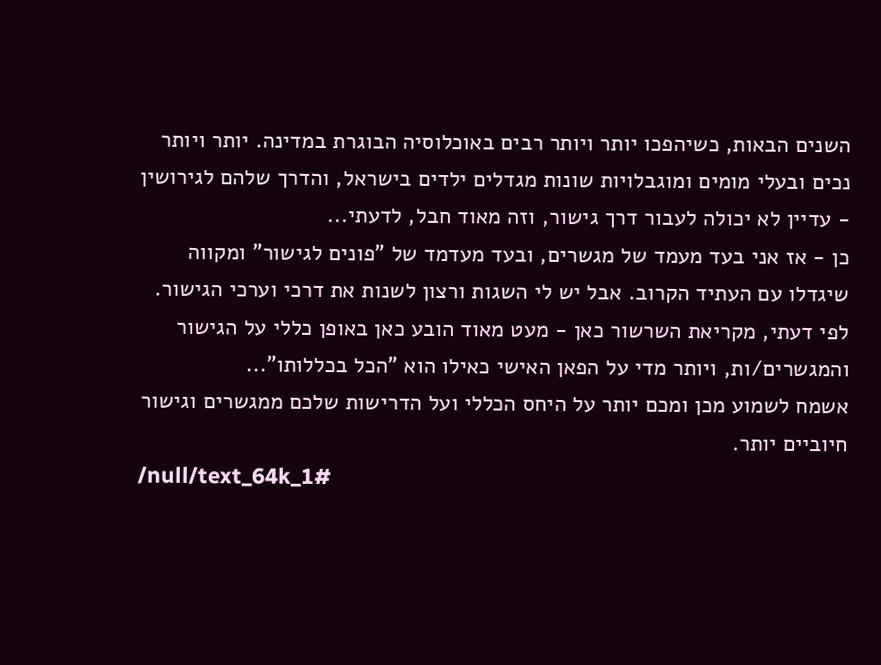השנים הבאות, כשיהפכו יותר ויותר רבים באוכלוסיה הבוגרת במדינה. יותר ויותר נכים ובעלי מומים ומוגבלויות שונות מגדלים ילדים בישראל, והדרך שלהם לגירושין - עדיין לא יכולה לעבור דרך גישור, וזה מאוד חבל, לדעתי...
כן - אז אני בעד מעמד של מגשרים, ובעד מעדמד של "פונים לגישור" ומקווה שיגדלו עם העתיד הקרוב. אבל יש לי השגות ורצון לשנות את דרכי וערכי הגישור.
לפי דעתי, מקריאת השרשור כאן - מעט מאוד הובע כאן באופן כללי על הגישור והמגשרים/ות, ויותר מדי על הפאן האישי כאילו הוא "הכל בכללותו"...
אשמח לשמוע מכן ומכם יותר על היחס הכללי ועל הדרישות שלכם ממגשרים וגישור חיוביים יותר.
/null/text_64k_1#